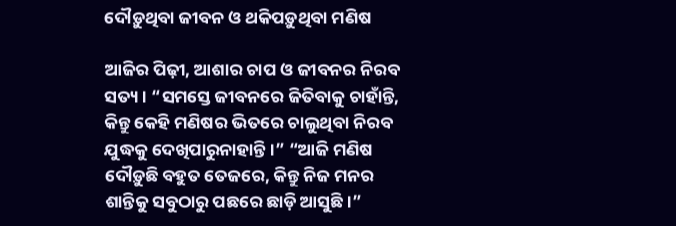ଦୌଡ଼ୁଥିବା ଜୀବନ ଓ ଥକିପଡ଼ୁଥିବା ମଣିଷ

ଆଜିର ପିଢ଼ୀ, ଆଶାର ଚାପ ଓ ଜୀବନର ନିରବ ସତ୍ୟ। “ସମସ୍ତେ ଜୀବନରେ ଜିତିବାକୁ ଚାହାଁନ୍ତି, କିନ୍ତୁ କେହି ମଣିଷର ଭିତରେ ଚାଲୁଥିବା ନିରବ ଯୁଦ୍ଧକୁ ଦେଖିପାରୁନାହାନ୍ତି।” “ଆଜି ମଣିଷ ଦୌଡ଼ୁଛି ବହୁତ ତେଜରେ, କିନ୍ତୁ ନିଜ ମନର ଶାନ୍ତିକୁ ସବୁଠାରୁ ପଛରେ ଛାଡ଼ି ଆସୁଛି।”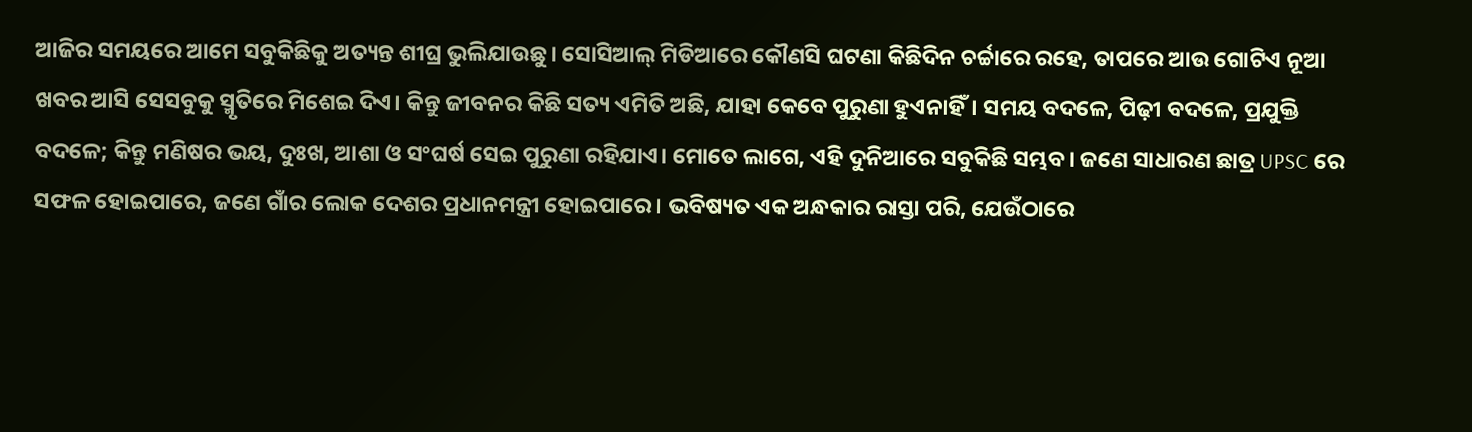ଆଜିର ସମୟରେ ଆମେ ସବୁକିଛିକୁ ଅତ୍ୟନ୍ତ ଶୀଘ୍ର ଭୁଲିଯାଉଛୁ। ସୋସିଆଲ୍ ମିଡିଆରେ କୌଣସି ଘଟଣା କିଛିଦିନ ଚର୍ଚ୍ଚାରେ ରହେ, ତାପରେ ଆଉ ଗୋଟିଏ ନୂଆ ଖବର ଆସି ସେସବୁକୁ ସ୍ମୃତିରେ ମିଶେଇ ଦିଏ। କିନ୍ତୁ ଜୀବନର କିଛି ସତ୍ୟ ଏମିତି ଅଛି, ଯାହା କେବେ ପୁରୁଣା ହୁଏନାହିଁ। ସମୟ ବଦଳେ, ପିଢ଼ୀ ବଦଳେ, ପ୍ରଯୁକ୍ତି ବଦଳେ; କିନ୍ତୁ ମଣିଷର ଭୟ, ଦୁଃଖ, ଆଶା ଓ ସଂଘର୍ଷ ସେଇ ପୁରୁଣା ରହିଯାଏ। ମୋତେ ଲାଗେ, ଏହି ଦୁନିଆରେ ସବୁକିଛି ସମ୍ଭବ। ଜଣେ ସାଧାରଣ ଛାତ୍ର UPSC ରେ ସଫଳ ହୋଇପାରେ, ଜଣେ ଗାଁର ଲୋକ ଦେଶର ପ୍ରଧାନମନ୍ତ୍ରୀ ହୋଇପାରେ। ଭବିଷ୍ୟତ ଏକ ଅନ୍ଧକାର ରାସ୍ତା ପରି, ଯେଉଁଠାରେ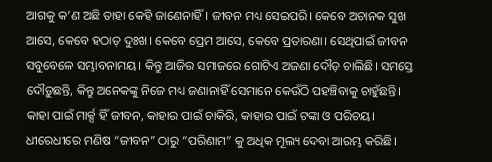ଆଗକୁ କ’ଣ ଅଛି ତାହା କେହି ଜାଣେନାହିଁ। ଜୀବନ ମଧ୍ୟ ସେଇପରି। କେବେ ଅଚାନକ ସୁଖ ଆସେ, କେବେ ହଠାତ୍ ଦୁଃଖ। କେବେ ପ୍ରେମ ଆସେ, କେବେ ପ୍ରତାରଣା। ସେଥିପାଇଁ ଜୀବନ ସବୁବେଳେ ସମ୍ଭାବନାମୟ। କିନ୍ତୁ ଆଜିର ସମାଜରେ ଗୋଟିଏ ଅଜଣା ଦୌଡ଼ ଚାଲିଛି। ସମସ୍ତେ ଦୌଡ଼ୁଛନ୍ତି, କିନ୍ତୁ ଅନେକଙ୍କୁ ନିଜେ ମଧ୍ୟ ଜଣାନାହିଁ ସେମାନେ କେଉଁଠି ପହଞ୍ଚିବାକୁ ଚାହୁଁଛନ୍ତି। କାହା ପାଇଁ ମାର୍କ୍ସ ହିଁ ଜୀବନ, କାହାର ପାଇଁ ଚାକିରି, କାହାର ପାଇଁ ଟଙ୍କା ଓ ପରିଚୟ। ଧୀରେଧୀରେ ମଣିଷ “ଜୀବନ” ଠାରୁ “ପରିଣାମ” କୁ ଅଧିକ ମୂଲ୍ୟ ଦେବା ଆରମ୍ଭ କରିଛି।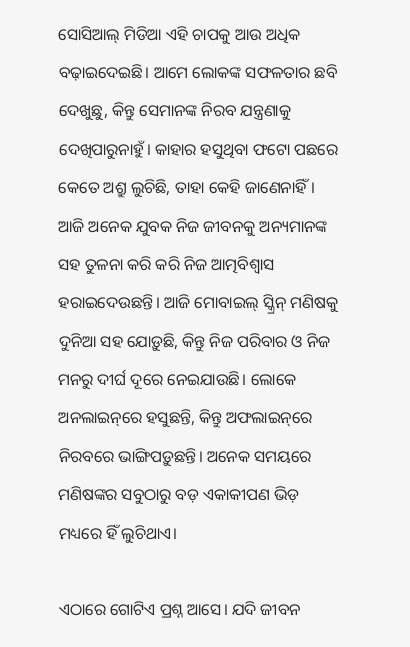ସୋସିଆଲ୍ ମିଡିଆ ଏହି ଚାପକୁ ଆଉ ଅଧିକ ବଢ଼ାଇଦେଇଛି। ଆମେ ଲୋକଙ୍କ ସଫଳତାର ଛବି ଦେଖୁଛୁ, କିନ୍ତୁ ସେମାନଙ୍କ ନିରବ ଯନ୍ତ୍ରଣାକୁ ଦେଖିପାରୁନାହୁଁ। କାହାର ହସୁଥିବା ଫଟୋ ପଛରେ କେତେ ଅଶ୍ରୁ ଲୁଚିଛି, ତାହା କେହି ଜାଣେନାହିଁ। ଆଜି ଅନେକ ଯୁବକ ନିଜ ଜୀବନକୁ ଅନ୍ୟମାନଙ୍କ ସହ ତୁଳନା କରି କରି ନିଜ ଆତ୍ମବିଶ୍ୱାସ ହରାଇଦେଉଛନ୍ତି। ଆଜି ମୋବାଇଲ୍ ସ୍କ୍ରିନ୍ ମଣିଷକୁ ଦୁନିଆ ସହ ଯୋଡ଼ୁଛି, କିନ୍ତୁ ନିଜ ପରିବାର ଓ ନିଜ ମନରୁ ଦୀର୍ଘ ଦୂରେ ନେଇଯାଉଛି। ଲୋକେ ଅନଲାଇନ୍‌ରେ ହସୁଛନ୍ତି, କିନ୍ତୁ ଅଫଲାଇନ୍‌ରେ ନିରବରେ ଭାଙ୍ଗିପଡ଼ୁଛନ୍ତି। ଅନେକ ସମୟରେ ମଣିଷଙ୍କର ସବୁଠାରୁ ବଡ଼ ଏକାକୀପଣ ଭିଡ଼ ମଧ୍ୟରେ ହିଁ ଲୁଚିଥାଏ।

ଏଠାରେ ଗୋଟିଏ ପ୍ରଶ୍ନ ଆସେ। ଯଦି ଜୀବନ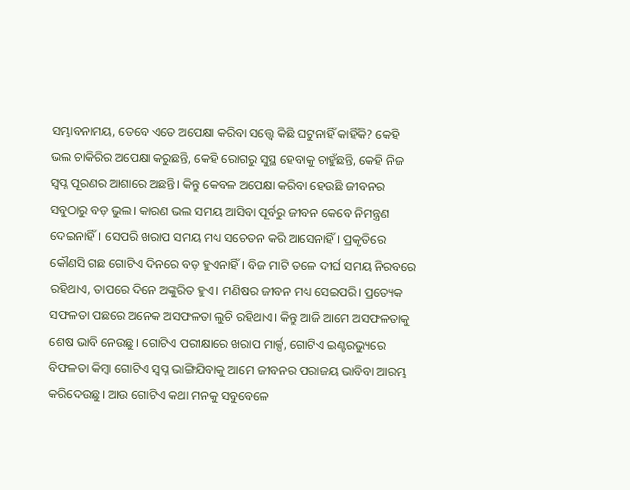ସମ୍ଭାବନାମୟ, ତେବେ ଏତେ ଅପେକ୍ଷା କରିବା ସତ୍ତ୍ୱେ କିଛି ଘଟୁନାହିଁ କାହିଁକି? କେହି ଭଲ ଚାକିରିର ଅପେକ୍ଷା କରୁଛନ୍ତି, କେହି ରୋଗରୁ ସୁସ୍ଥ ହେବାକୁ ଚାହୁଁଛନ୍ତି, କେହି ନିଜ ସ୍ୱପ୍ନ ପୂରଣର ଆଶାରେ ଅଛନ୍ତି। କିନ୍ତୁ କେବଳ ଅପେକ୍ଷା କରିବା ହେଉଛି ଜୀବନର ସବୁଠାରୁ ବଡ଼ ଭୁଲ। କାରଣ ଭଲ ସମୟ ଆସିବା ପୂର୍ବରୁ ଜୀବନ କେବେ ନିମନ୍ତ୍ରଣ ଦେଇନାହିଁ। ସେପରି ଖରାପ ସମୟ ମଧ୍ୟ ସଚେତନ କରି ଆସେନାହିଁ। ପ୍ରକୃତିରେ କୌଣସି ଗଛ ଗୋଟିଏ ଦିନରେ ବଡ଼ ହୁଏନାହିଁ। ବିଜ ମାଟି ତଳେ ଦୀର୍ଘ ସମୟ ନିରବରେ ରହିଥାଏ, ତାପରେ ଦିନେ ଅଙ୍କୁରିତ ହୁଏ। ମଣିଷର ଜୀବନ ମଧ୍ୟ ସେଇପରି। ପ୍ରତ୍ୟେକ ସଫଳତା ପଛରେ ଅନେକ ଅସଫଳତା ଲୁଚି ରହିଥାଏ। କିନ୍ତୁ ଆଜି ଆମେ ଅସଫଳତାକୁ ଶେଷ ଭାବି ନେଉଛୁ। ଗୋଟିଏ ପରୀକ୍ଷାରେ ଖରାପ ମାର୍କ୍ସ, ଗୋଟିଏ ଇଣ୍ଟରଭ୍ୟୁରେ ବିଫଳତା କିମ୍ବା ଗୋଟିଏ ସ୍ୱପ୍ନ ଭାଙ୍ଗିଯିବାକୁ ଆମେ ଜୀବନର ପରାଜୟ ଭାବିବା ଆରମ୍ଭ କରିଦେଉଛୁ। ଆଉ ଗୋଟିଏ କଥା ମନକୁ ସବୁବେଳେ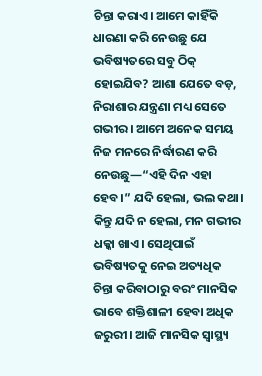ଚିନ୍ତା କରାଏ। ଆମେ କାହିଁକି ଧାରଣା କରି ନେଉଛୁ ଯେ ଭବିଷ୍ୟତରେ ସବୁ ଠିକ୍ ହୋଇଯିବ? ଆଶା ଯେତେ ବଡ଼, ନିରାଶାର ଯନ୍ତ୍ରଣା ମଧ୍ୟ ସେତେ ଗଭୀର। ଆମେ ଅନେକ ସମୟ ନିଜ ମନରେ ନିର୍ଦ୍ଧାରଣ କରି ନେଉଛୁ—“ଏହି ଦିନ ଏହା ହେବ।” ଯଦି ହେଲା, ଭଲ କଥା। କିନ୍ତୁ ଯଦି ନ ହେଲା, ମନ ଗଭୀର ଧକ୍କା ଖାଏ। ସେଥିପାଇଁ ଭବିଷ୍ୟତକୁ ନେଇ ଅତ୍ୟଧିକ ଚିନ୍ତା କରିବାଠାରୁ ବରଂ ମାନସିକ ଭାବେ ଶକ୍ତିଶାଳୀ ହେବା ଅଧିକ ଜରୁରୀ। ଆଜି ମାନସିକ ସ୍ୱାସ୍ଥ୍ୟ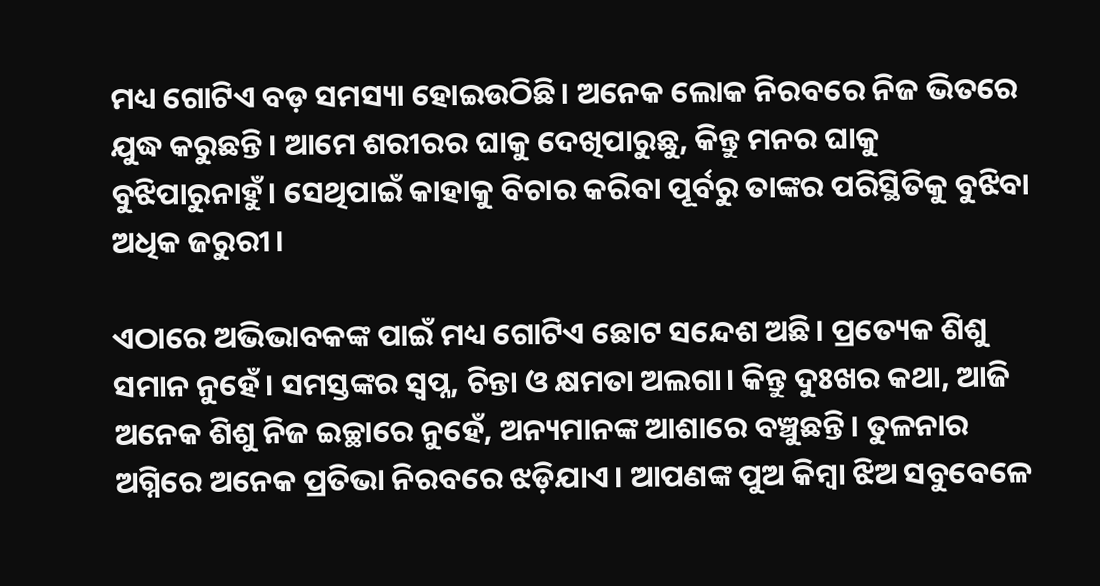ମଧ୍ୟ ଗୋଟିଏ ବଡ଼ ସମସ୍ୟା ହୋଇଉଠିଛି। ଅନେକ ଲୋକ ନିରବରେ ନିଜ ଭିତରେ ଯୁଦ୍ଧ କରୁଛନ୍ତି। ଆମେ ଶରୀରର ଘାକୁ ଦେଖିପାରୁଛୁ, କିନ୍ତୁ ମନର ଘାକୁ ବୁଝିପାରୁନାହୁଁ। ସେଥିପାଇଁ କାହାକୁ ବିଚାର କରିବା ପୂର୍ବରୁ ତାଙ୍କର ପରିସ୍ଥିତିକୁ ବୁଝିବା ଅଧିକ ଜରୁରୀ।

ଏଠାରେ ଅଭିଭାବକଙ୍କ ପାଇଁ ମଧ୍ୟ ଗୋଟିଏ ଛୋଟ ସନ୍ଦେଶ ଅଛି। ପ୍ରତ୍ୟେକ ଶିଶୁ ସମାନ ନୁହେଁ। ସମସ୍ତଙ୍କର ସ୍ୱପ୍ନ, ଚିନ୍ତା ଓ କ୍ଷମତା ଅଲଗା। କିନ୍ତୁ ଦୁଃଖର କଥା, ଆଜି ଅନେକ ଶିଶୁ ନିଜ ଇଚ୍ଛାରେ ନୁହେଁ, ଅନ୍ୟମାନଙ୍କ ଆଶାରେ ବଞ୍ଚୁଛନ୍ତି। ତୁଳନାର ଅଗ୍ନିରେ ଅନେକ ପ୍ରତିଭା ନିରବରେ ଝଡ଼ିଯାଏ। ଆପଣଙ୍କ ପୁଅ କିମ୍ବା ଝିଅ ସବୁବେଳେ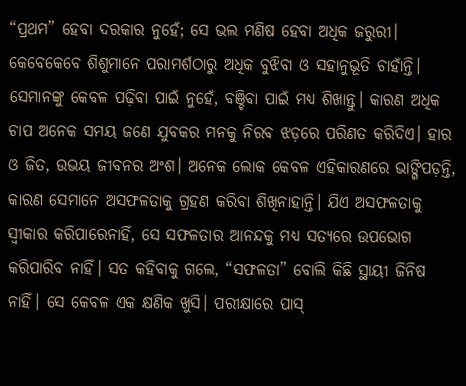“ପ୍ରଥମ” ହେବା ଦରକାର ନୁହେଁ; ସେ ଭଲ ମଣିଷ ହେବା ଅଧିକ ଜରୁରୀ। କେବେକେବେ ଶିଶୁମାନେ ପରାମର୍ଶଠାରୁ ଅଧିକ ବୁଝିବା ଓ ସହାନୁଭୂତି ଚାହାଁନ୍ତି। ସେମାନଙ୍କୁ କେବଳ ପଢ଼ିବା ପାଇଁ ନୁହେଁ, ବଞ୍ଚିବା ପାଇଁ ମଧ୍ୟ ଶିଖାନ୍ତୁ। କାରଣ ଅଧିକ ଚାପ ଅନେକ ସମୟ ଜଣେ ଯୁବକର ମନକୁ ନିରବ ଝଡ଼ରେ ପରିଣତ କରିଦିଏ। ହାର ଓ ଜିତ, ଉଭୟ ଜୀବନର ଅଂଶ। ଅନେକ ଲୋକ କେବଳ ଏହିକାରଣରେ ଭାଙ୍ଗିପଡ଼ନ୍ତି, କାରଣ ସେମାନେ ଅସଫଳତାକୁ ଗ୍ରହଣ କରିବା ଶିଖିନାହାନ୍ତି। ଯିଏ ଅସଫଳତାକୁ ସ୍ୱୀକାର କରିପାରେନାହିଁ, ସେ ସଫଳତାର ଆନନ୍ଦକୁ ମଧ୍ୟ ସତ୍ୟରେ ଉପଭୋଗ କରିପାରିବ ନାହିଁ। ସତ କହିବାକୁ ଗଲେ, “ସଫଳତା” ବୋଲି କିଛି ସ୍ଥାୟୀ ଜିନିଷ ନାହିଁ। ସେ କେବଳ ଏକ କ୍ଷଣିକ ଖୁସି। ପରୀକ୍ଷାରେ ପାସ୍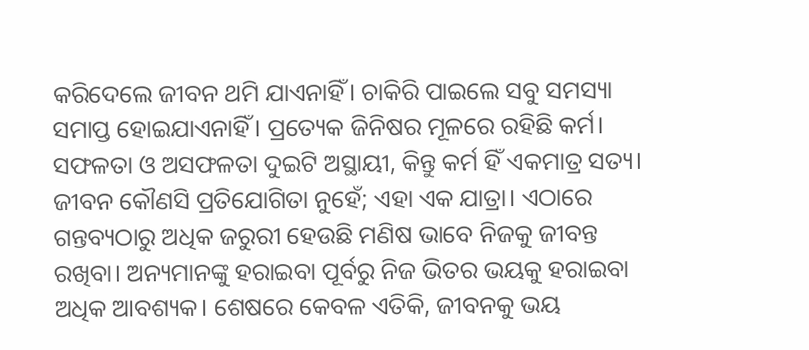କରିଦେଲେ ଜୀବନ ଥମି ଯାଏନାହିଁ। ଚାକିରି ପାଇଲେ ସବୁ ସମସ୍ୟା ସମାପ୍ତ ହୋଇଯାଏନାହିଁ। ପ୍ରତ୍ୟେକ ଜିନିଷର ମୂଳରେ ରହିଛି କର୍ମ। ସଫଳତା ଓ ଅସଫଳତା ଦୁଇଟି ଅସ୍ଥାୟୀ, କିନ୍ତୁ କର୍ମ ହିଁ ଏକମାତ୍ର ସତ୍ୟ। ଜୀବନ କୌଣସି ପ୍ରତିଯୋଗିତା ନୁହେଁ; ଏହା ଏକ ଯାତ୍ରା। ଏଠାରେ ଗନ୍ତବ୍ୟଠାରୁ ଅଧିକ ଜରୁରୀ ହେଉଛି ମଣିଷ ଭାବେ ନିଜକୁ ଜୀବନ୍ତ ରଖିବା। ଅନ୍ୟମାନଙ୍କୁ ହରାଇବା ପୂର୍ବରୁ ନିଜ ଭିତର ଭୟକୁ ହରାଇବା ଅଧିକ ଆବଶ୍ୟକ। ଶେଷରେ କେବଳ ଏତିକି, ଜୀବନକୁ ଭୟ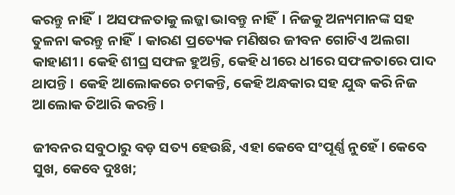କରନ୍ତୁ ନାହିଁ। ଅସଫଳତାକୁ ଲଜ୍ଜା ଭାବନ୍ତୁ ନାହିଁ। ନିଜକୁ ଅନ୍ୟମାନଙ୍କ ସହ ତୁଳନା କରନ୍ତୁ ନାହିଁ। କାରଣ ପ୍ରତ୍ୟେକ ମଣିଷର ଜୀବନ ଗୋଟିଏ ଅଲଗା କାହାଣୀ। କେହି ଶୀଘ୍ର ସଫଳ ହୁଅନ୍ତି, କେହି ଧୀରେ ଧୀରେ ସଫଳତାରେ ପାଦ ଥାପନ୍ତି। କେହି ଆଲୋକରେ ଚମକନ୍ତି, କେହି ଅନ୍ଧକାର ସହ ଯୁଦ୍ଧ କରି ନିଜ ଆଲୋକ ତିଆରି କରନ୍ତି।

ଜୀବନର ସବୁଠାରୁ ବଡ଼ ସତ୍ୟ ହେଉଛି, ଏହା କେବେ ସଂପୂର୍ଣ୍ଣ ନୁହେଁ। କେବେ ସୁଖ, କେବେ ଦୁଃଖ;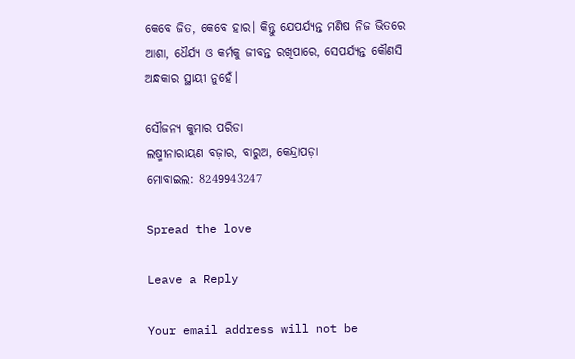କେବେ ଜିତ, କେବେ ହାର। କିନ୍ତୁ ଯେପର୍ଯ୍ୟନ୍ତ ମଣିଷ ନିଜ ଭିତରେ ଆଶା, ଧୈର୍ଯ୍ୟ ଓ କର୍ମକୁ ଜୀବନ୍ତ ରଖିପାରେ, ସେପର୍ଯ୍ୟନ୍ତ କୌଣସି ଅନ୍ଧକାର ସ୍ଥାୟୀ ନୁହେଁ।

ସୌଜନ୍ୟ କୁମାର ପରିଡା
ଲଷ୍ମୀନାରାୟଣ ବଜ଼ାର, ବାରୁଅ, କେନ୍ଦ୍ରାପଡ଼ା
ମୋବାଇଲ: 8249943247

Spread the love

Leave a Reply

Your email address will not be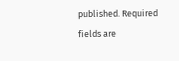published. Required fields are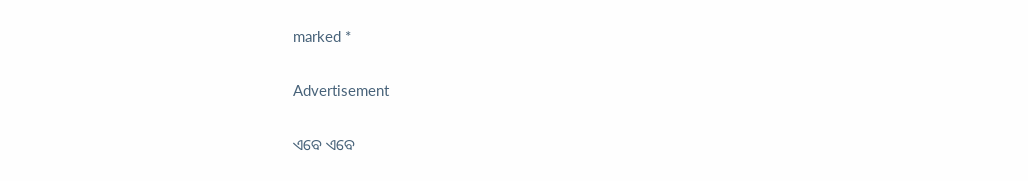marked *

Advertisement

ଏବେ ଏବେ